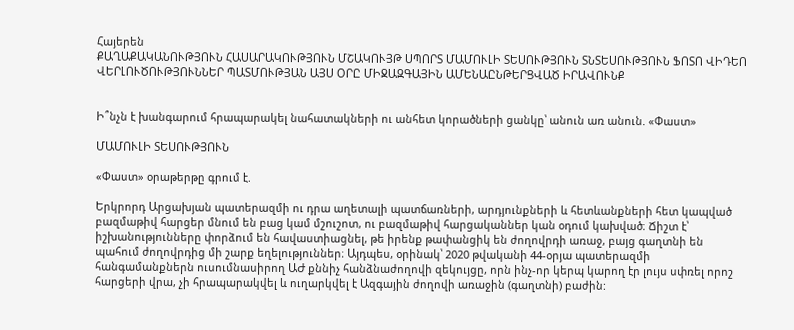Հայերեն
ՔԱՂԱՔԱԿԱՆՈՒԹՅՈՒՆ ՀԱՍԱՐԱԿՈՒԹՅՈՒՆ ՄՇԱԿՈՒՅԹ ՍՊՈՐՏ ՄԱՄՈՒԼԻ ՏԵՍՈՒԹՅՈՒՆ ՏՆՏԵՍՈՒԹՅՈՒՆ ՖՈՏՈ ՎԻԴԵՈ ՎԵՐԼՈՒԾՈՒԹՅՈՒՆՆԵՐ ՊԱՏՄՈՒԹՅԱՆ ԱՅՍ ՕՐԸ ՄԻՋԱԶԳԱՅԻՆ ԱՄԵՆԱԸՆԹԵՐՑՎԱԾ ԻՐԱՎՈՒՆՔ


Ի՞նչն է խանգարում հրապարակել նահատակների ու անհետ կորածների ցանկը՝ անուն առ անուն. «Փաստ»

ՄԱՄՈՒԼԻ ՏԵՍՈՒԹՅՈՒՆ

«Փաստ» օրաթերթը գրում է.

Երկրորդ Արցախյան պատերազմի ու դրա աղետալի պատճառների, արդյունքների և հետևանքների հետ կապված բազմաթիվ հարցեր մնում են բաց կամ մշուշոտ, ու բազմաթիվ հարցականներ կան օդում կախված։ Ճիշտ է՝ իշխանությունները փորձում են հավաստիացնել, թե իրենք թափանցիկ են ժողովրդի առաջ, բայց գաղտնի են պահում ժողովրդից մի շարք եղելություններ։ Այդպես, օրինակ՝ 2020 թվականի 44-օրյա պատերազմի հանգամանքներն ուսումնասիրող ԱԺ քննիչ հանձնաժողովի զեկույցը, որն ինչ-որ կերպ կարող էր լույս սփռել որոշ հարցերի վրա, չի հրապարակվել և ուղարկվել է Ազգային ժողովի առաջին (գաղտնի) բաժին: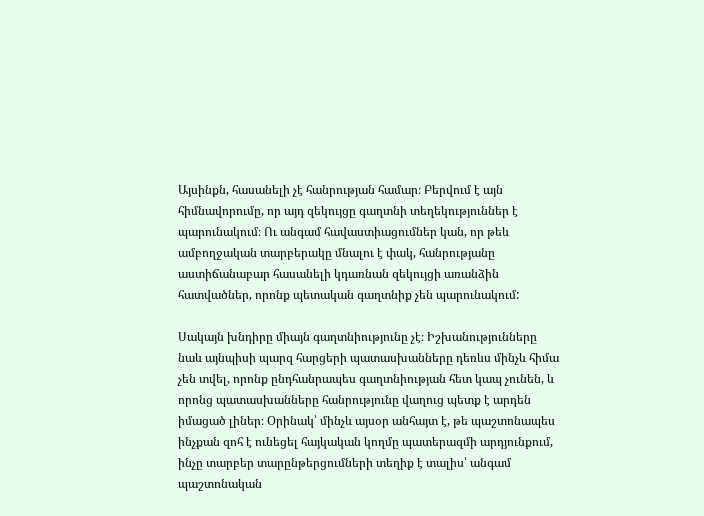Այսինքն, հասանելի չէ հանրության համար։ Բերվում է այն հիմնավորումը, որ այդ զեկույցը գաղտնի տեղեկություններ է պարունակում։ Ու անգամ հավաստիացումներ կան, որ թեև ամբողջական տարբերակը մնալու է փակ, հանրությանը աստիճանաբար հասանելի կդառնան զեկույցի առանձին հատվածներ, որոնք պետական գաղտնիք չեն պարունակում:

Սակայն խնդիրը միայն գաղտնիությունը չէ։ Իշխանությունները նաև այնպիսի պարզ հարցերի պատասխանները դեռևս մինչև հիմա չեն տվել, որոնք ընդհանրապես գաղտնիության հետ կապ չունեն, և որոնց պատասխանները հանրությունը վաղուց պետք է արդեն իմացած լիներ։ Օրինակ՝ մինչև այսօր անհայտ է, թե պաշտոնապես ինչքան զոհ է ունեցել հայկական կողմը պատերազմի արդյունքում, ինչը տարբեր տարընթերցումների տեղիք է տալիս՝ անգամ պաշտոնական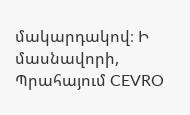մակարդակով։ Ի մասնավորի, Պրահայում CEVRO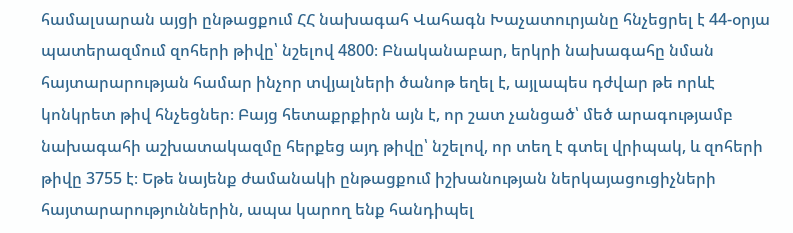համալսարան այցի ընթացքում ՀՀ նախագահ Վահագն Խաչատուրյանը հնչեցրել է 44-օրյա պատերազմում զոհերի թիվը՝ նշելով 4800։ Բնականաբար, երկրի նախագահը նման հայտարարության համար ինչոր տվյալների ծանոթ եղել է, այլապես դժվար թե որևէ կոնկրետ թիվ հնչեցներ։ Բայց հետաքրքիրն այն է, որ շատ չանցած՝ մեծ արագությամբ նախագահի աշխատակազմը հերքեց այդ թիվը՝ նշելով, որ տեղ է գտել վրիպակ, և զոհերի թիվը 3755 է։ Եթե նայենք ժամանակի ընթացքում իշխանության ներկայացուցիչների հայտարարություններին, ապա կարող ենք հանդիպել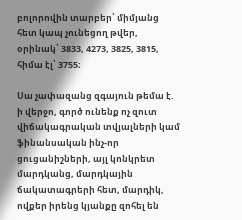բոլորովին տարբեր՝ միմյանց հետ կապ չունեցող թվեր, օրինակ՝ 3833, 4273, 3825, 3815, հիմա էլ՝ 3755։

Սա չափազանց զգայուն թեմա է. ի վերջո, գործ ունենք ոչ զուտ վիճակագրական տվյալների կամ ֆինանսական ինչ-որ ցուցանիշների, այլ կոնկրետ մարդկանց, մարդկային ճակատագրերի հետ, մարդիկ, ովքեր իրենց կյանքը զոհել են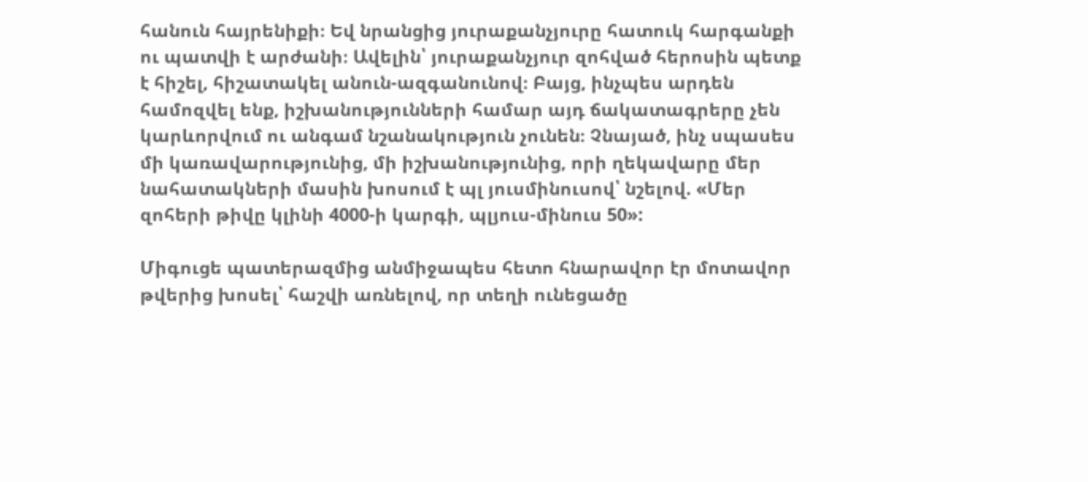հանուն հայրենիքի։ Եվ նրանցից յուրաքանչյուրը հատուկ հարգանքի ու պատվի է արժանի։ Ավելին՝ յուրաքանչյուր զոհված հերոսին պետք է հիշել, հիշատակել անուն-ազգանունով։ Բայց, ինչպես արդեն համոզվել ենք, իշխանությունների համար այդ ճակատագրերը չեն կարևորվում ու անգամ նշանակություն չունեն։ Չնայած, ինչ սպասես մի կառավարությունից, մի իշխանությունից, որի ղեկավարը մեր նահատակների մասին խոսում է պլ յուսմինուսով՝ նշելով. «Մեր զոհերի թիվը կլինի 4000-ի կարգի, պլյուս-մինուս 50»:

Միգուցե պատերազմից անմիջապես հետո հնարավոր էր մոտավոր թվերից խոսել՝ հաշվի առնելով, որ տեղի ունեցածը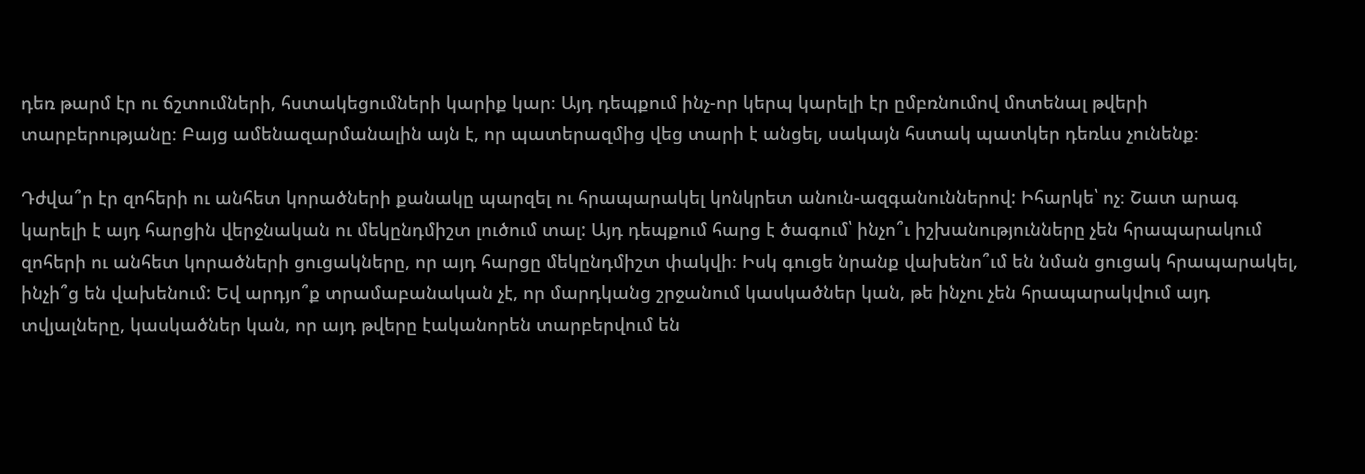դեռ թարմ էր ու ճշտումների, հստակեցումների կարիք կար։ Այդ դեպքում ինչ-որ կերպ կարելի էր ըմբռնումով մոտենալ թվերի տարբերությանը։ Բայց ամենազարմանալին այն է, որ պատերազմից վեց տարի է անցել, սակայն հստակ պատկեր դեռևս չունենք։

Դժվա՞ր էր զոհերի ու անհետ կորածների քանակը պարզել ու հրապարակել կոնկրետ անուն-ազգանուններով: Իհարկե՝ ոչ։ Շատ արագ կարելի է այդ հարցին վերջնական ու մեկընդմիշտ լուծում տալ: Այդ դեպքում հարց է ծագում՝ ինչո՞ւ իշխանությունները չեն հրապարակում զոհերի ու անհետ կորածների ցուցակները, որ այդ հարցը մեկընդմիշտ փակվի։ Իսկ գուցե նրանք վախենո՞ւմ են նման ցուցակ հրապարակել, ինչի՞ց են վախենում: Եվ արդյո՞ք տրամաբանական չէ, որ մարդկանց շրջանում կասկածներ կան, թե ինչու չեն հրապարակվում այդ տվյալները, կասկածներ կան, որ այդ թվերը էականորեն տարբերվում են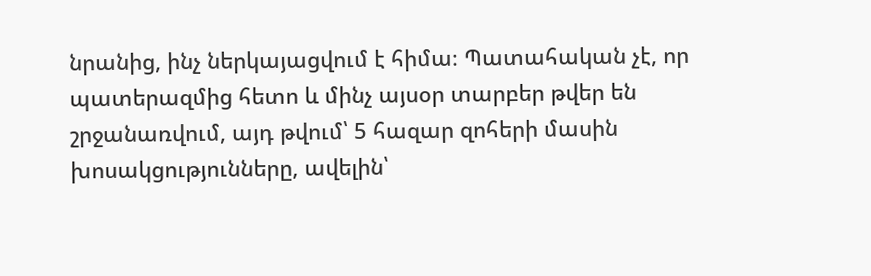նրանից, ինչ ներկայացվում է հիմա։ Պատահական չէ, որ պատերազմից հետո և մինչ այսօր տարբեր թվեր են շրջանառվում, այդ թվում՝ 5 հազար զոհերի մասին խոսակցությունները, ավելին՝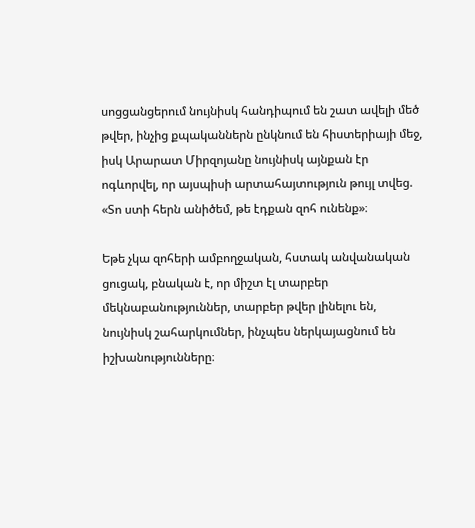սոցցանցերում նույնիսկ հանդիպում են շատ ավելի մեծ թվեր, ինչից քպականներն ընկնում են հիստերիայի մեջ, իսկ Արարատ Միրզոյանը նույնիսկ այնքան էր ոգևորվել, որ այսպիսի արտահայտություն թույլ տվեց. «Տո ստի հերն անիծեմ, թե էդքան զոհ ունենք»։

Եթե չկա զոհերի ամբողջական, հստակ անվանական ցուցակ, բնական է, որ միշտ էլ տարբեր մեկնաբանություններ, տարբեր թվեր լինելու են, նույնիսկ շահարկումներ, ինչպես ներկայացնում են իշխանությունները։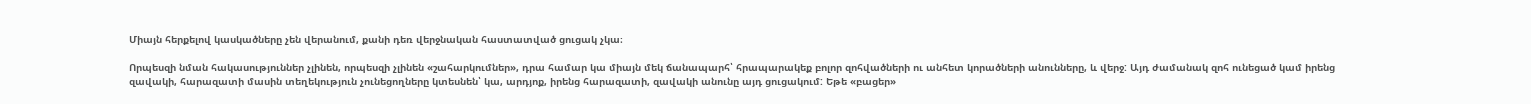Միայն հերքելով կասկածները չեն վերանում, քանի դեռ վերջնական հաստատված ցուցակ չկա։

Որպեսզի նման հակասություններ չլինեն, որպեսզի չլինեն «շահարկումներ», դրա համար կա միայն մեկ ճանապարհ՝ հրապարակեք բոլոր զոհվածների ու անհետ կորածների անունները, և վերջ: Այդ ժամանակ զոհ ունեցած կամ իրենց զավակի, հարազատի մասին տեղեկություն չունեցողները կտեսնեն՝ կա, արդյոք, իրենց հարազատի, զավակի անունը այդ ցուցակում: Եթե «բացեր»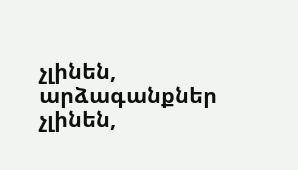չլինեն, արձագանքներ չլինեն,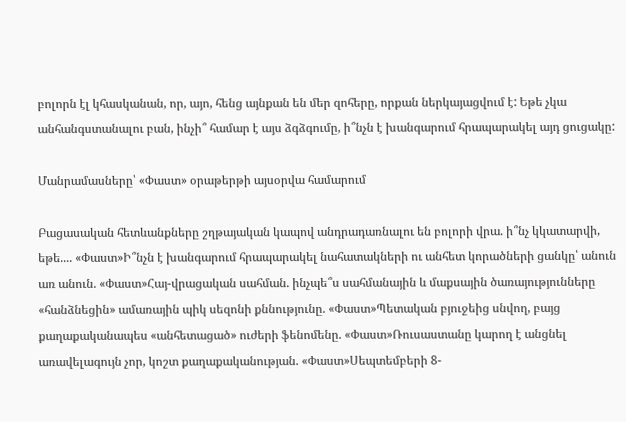բոլորն էլ կհասկանան, որ, այո, հենց այնքան են մեր զոհերը, որքան ներկայացվում է: Եթե չկա անհանգստանալու բան, ինչի՞ համար է այս ձգձգումը, ի՞նչն է խանգարում հրապարակել այդ ցուցակը:

Մանրամասները՝ «Փաստ» օրաթերթի այսօրվա համարում

Բացասական հետևանքները շղթայական կապով անդրադառնալու են բոլորի վրա. ի՞նչ կկատարվի, եթե.... «Փաստ»Ի՞նչն է խանգարում հրապարակել նահատակների ու անհետ կորածների ցանկը՝ անուն առ անուն. «Փաստ»Հայ-վրացական սահման. ինչպե՞ս սահմանային և մաքսային ծառայությունները «հանձնեցին» ամառային պիկ սեզոնի քննությունը. «Փաստ»Պետական բյուջեից սնվող, բայց քաղաքականապես «անհետացած» ուժերի ֆենոմենը. «Փաստ»Ռուսաստանը կարող է անցնել առավելագույն չոր, կոշտ քաղաքականության. «Փաստ»Սեպտեմբերի 8-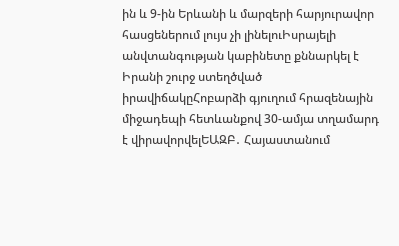ին և 9-ին Երևանի և մարզերի հարյուրավոր հասցեներում լույս չի լինելուԻսրայելի անվտանգության կաբինետը քննարկել է Իրանի շուրջ ստեղծված իրավիճակըՀոբարձի գյուղում հրազենային միջադեպի հետևանքով 30-ամյա տղամարդ է վիրավորվելԵԱԶԲ․ Հայաստանում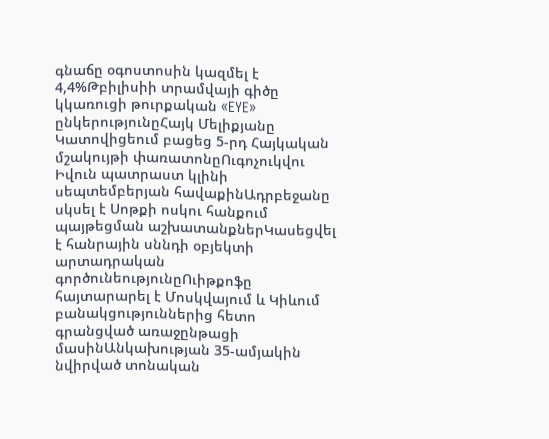գնաճը օգոստոսին կազմել է 4,4%Թբիլիսիի տրամվայի գիծը կկառուցի թուրքական «EYE» ընկերությունըՀայկ Մելիքյանը Կատովիցեում բացեց 5-րդ Հայկական մշակույթի փառատոնըՈւգոչուկվու Իվուն պատրաստ կլինի սեպտեմբերյան հավաքինԱդրբեջանը սկսել է Սոթքի ոսկու հանքում պայթեցման աշխատանքներԿասեցվել է հանրային սննդի օբյեկտի արտադրական գործունեությունըՈւիթքոֆը հայտարարել է Մոսկվայում և Կիևում բանակցություններից հետո գրանցված առաջընթացի մասինԱնկախության 35-ամյակին նվիրված տոնական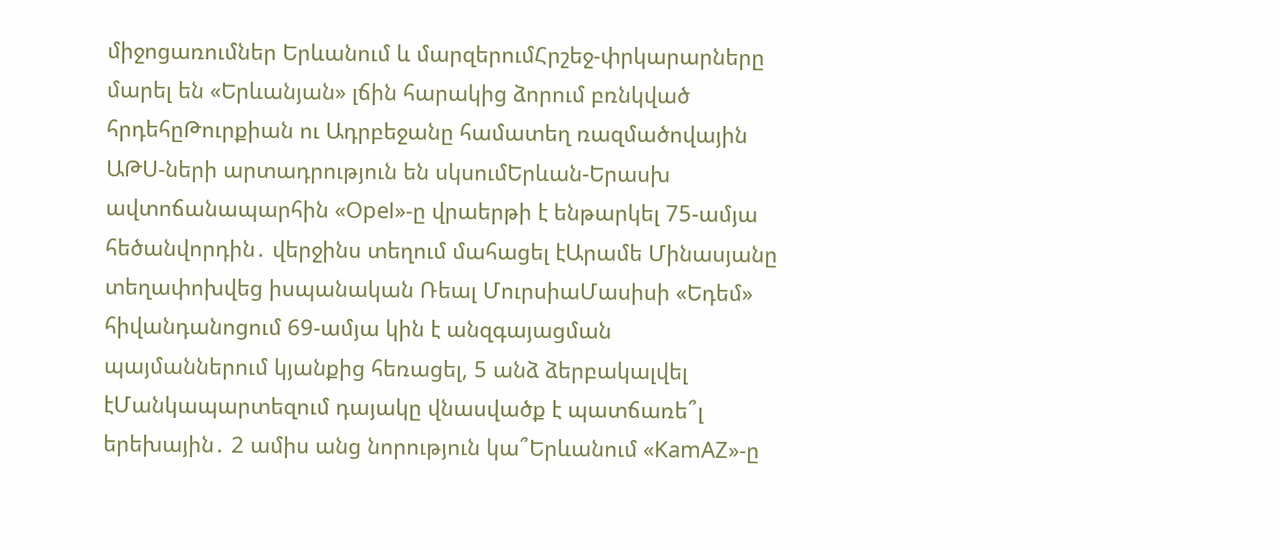միջոցառումներ Երևանում և մարզերումՀրշեջ-փրկարարները մարել են «Երևանյան» լճին հարակից ձորում բռնկված հրդեհըԹուրքիան ու Ադրբեջանը համատեղ ռազմածովային ԱԹՍ-ների արտադրություն են սկսումԵրևան-Երասխ ավտոճանապարհին «Opel»-ը վրաերթի է ենթարկել 75-ամյա հեծանվորդին․ վերջինս տեղում մահացել էԱրամե Մինասյանը տեղափոխվեց իսպանական Ռեալ ՄուրսիաՄասիսի «Եդեմ» հիվանդանոցում 69-ամյա կին է անզգայացման պայմաններում կյանքից հեռացել, 5 անձ ձերբակալվել էՄանկապարտեզում դայակը վնասվածք է պատճառե՞լ երեխային․ 2 ամիս անց նորություն կա՞Երևանում «KamAZ»-ը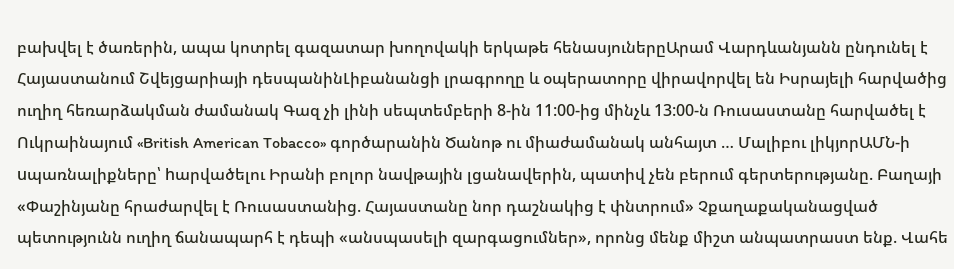բախվել է ծառերին, ապա կոտրել գազատար խողովակի երկաթե հենասյուներըԱրամ Վարդևանյանն ընդունել է Հայաստանում Շվեյցարիայի դեսպանինԼիբանանցի լրագրողը և օպերատորը վիրավորվել են Իսրայելի հարվածից ուղիղ հեռարձակման ժամանակ Գազ չի լինի սեպտեմբերի 8-ին 11:00-ից մինչև 13:00-ն Ռուսաստանը հարվածել է Ուկրաինայում «British American Tobacco» գործարանին Ծանոթ ու միաժամանակ անհայտ … Մալիբու լիկյորԱՄՆ-ի uպառնալիքները՝ hարվածելու Իրանի բոլոր նավթային լցանավերին, պատիվ չեն բերում գերտերությանը. Բաղայի «Փաշինյանը հրաժարվել է Ռուսաստանից. Հայաստանը նոր դաշնակից է փնտրում» Չքաղաքականացված պետությունն ուղիղ ճանապարհ է դեպի «անսպասելի զարգացումներ», որոնց մենք միշտ անպատրաստ ենք. Վահե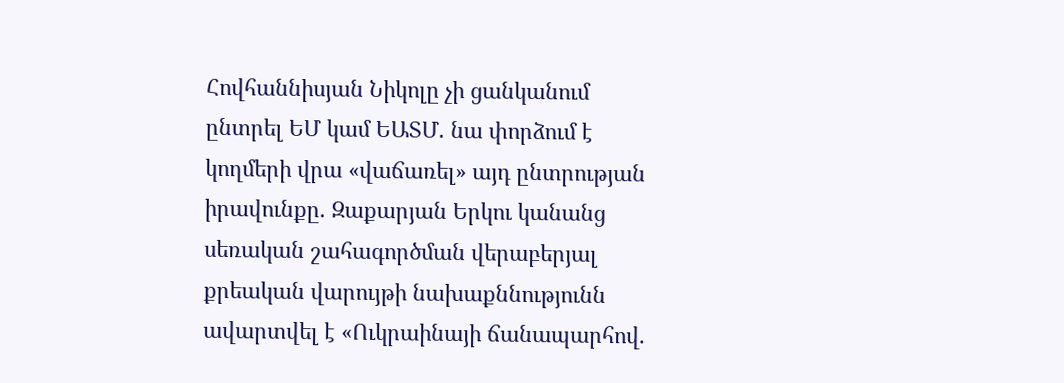Հովհաննիսյան Նիկոլը չի ցանկանում ընտրել ԵՄ կամ ԵԱՏՄ. նա փորձում է կողմերի վրա «վաճառել» այդ ընտրության իրավունքը. Զաքարյան Երկու կանանց սեռական շահագործման վերաբերյալ քրեական վարույթի նախաքննությունն ավարտվել է «Ուկրաինայի ճանապարհով.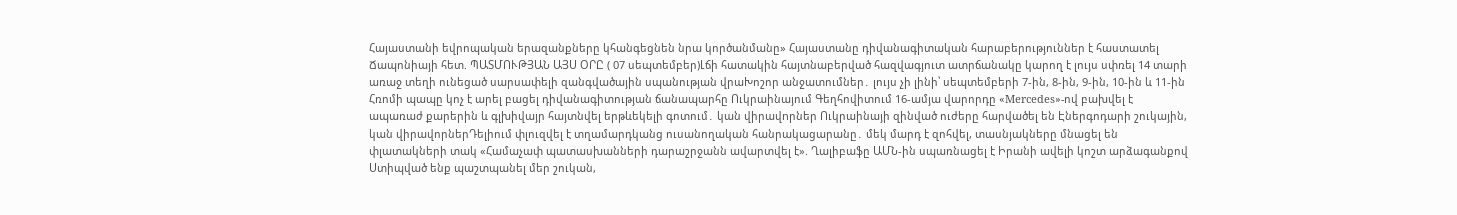Հայաստանի եվրոպական երազանքները կհանգեցնեն նրա կործանմանը» Հայաստանը դիվանագիտական հարաբերություններ է հաստատել Ճապոնիայի հետ. ՊԱՏՄՈՒԹՅԱՆ ԱՅՍ ՕՐԸ ( 07 սեպտեմբեր)Լճի հատակին հայտնաբերված հազվագյուտ ատրճանակը կարող է լույս սփռել 14 տարի առաջ տեղի ունեցած սարսափելի զանգվածային սպանության վրաԽոշոր անջատումներ․ լույս չի լինի՝ սեպտեմբերի 7-ին, 8-ին, 9-ին, 10-ին և 11-ին Հռոմի պապը կոչ է արել բացել դիվանագիտության ճանապարհը Ուկրաինայում Գեղհովիտում 16-ամյա վարորդը «Mercedes»-ով բախվել է ապառաժ քարերին և գլխիվայր հայտնվել երթևեկելի գոտում․ կան վիրավnրներ Ուկրաինայի զինված ուժերը հարվածել են Էներգոդարի շուկային, կան վիրավորներԴելիում փլուզվել է տղամարդկանց ուսանողական հանրակացարանը․ մեկ մարդ է զոհվել, տասնյակները մնացել են փլատակների տակ «Համաչափ պատասխանների դարաշրջանն ավարտվել է». Ղալիբաֆը ԱՄՆ-ին սպառնացել է Իրանի ավելի կոշտ արձագանքով Ստիպված ենք պաշտպանել մեր շուկան,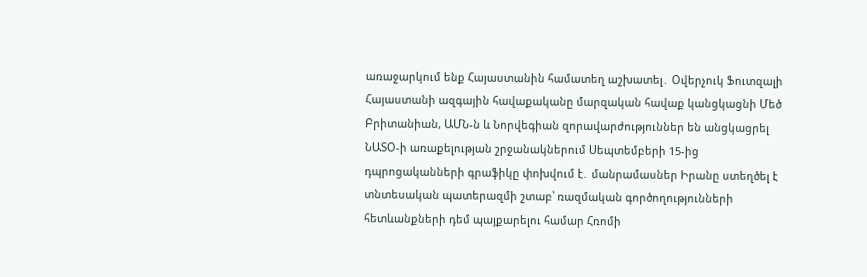առաջարկում ենք Հայաստանին համատեղ աշխատել․ Օվերչուկ Ֆուտզալի Հայաստանի ազգային հավաքականը մարզական հավաք կանցկացնի Մեծ Բրիտանիան, ԱՄՆ-ն և Նորվեգիան զորավարժություններ են անցկացրել ՆԱՏՕ-ի առաքելության շրջանակներում Սեպտեմբերի 15-ից դպրոցականների գրաֆիկը փոխվում է․ մանրամասներ Իրանը ստեղծել է տնտեսական պատերազմի շտաբ՝ ռազմական գործողությունների հետևանքների դեմ պայքարելու համար Հռոմի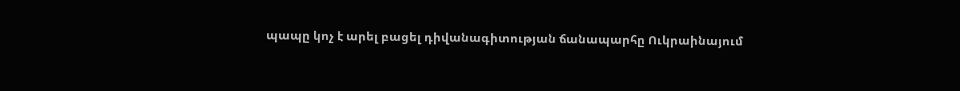պապը կոչ է արել բացել դիվանագիտության ճանապարհը Ուկրաինայում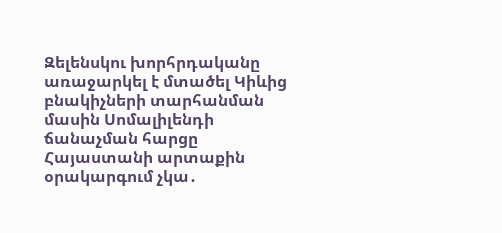Զելենսկու խորհրդականը առաջարկել է մտածել Կիևից բնակիչների տարհանման մասին Սոմալիլենդի ճանաչման հարցը Հայաստանի արտաքին օրակարգում չկա․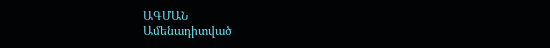ԱԳՄԱՆ
Ամենադիտված